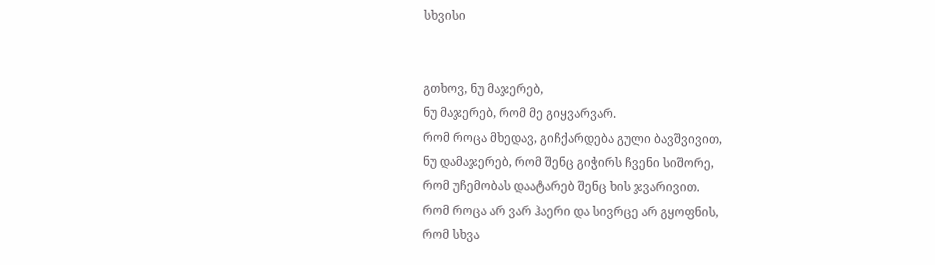სხვისი


გთხოვ, ნუ მაჯერებ,
ნუ მაჯერებ, რომ მე გიყვარვარ.
რომ როცა მხედავ, გიჩქარდება გული ბავშვივით,
ნუ დამაჯერებ, რომ შენც გიჭირს ჩვენი სიშორე,
რომ უჩემობას დაატარებ შენც ხის ჯვარივით.
რომ როცა არ ვარ ჰაერი და სივრცე არ გყოფნის,
რომ სხვა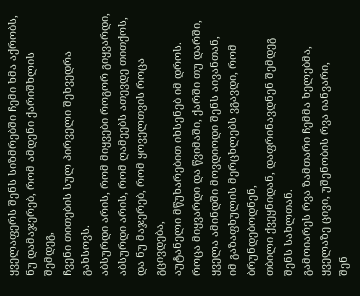ყველაფერს შენს სიზმრებში ჩემი ხმა აქრობს,
ნუ დამაჯერებ, რომ ამდენი ქარიშხლის შემდეგ,
ჩვენი თითების სულ პირველი შეხვედრა გახსოვს.
აბსურდი არის, რომ მიყვები როგორ გიყვარდი,
აბსურდი არის, რომ ღამეებს ათევდე თითქოს,
და ნუ მაჯერებ, რომ ყოველთვის როცა გცივდება,
აუტანელი მწუხარებით იხსენებ იმ დროს.
როცა მიყვარდი და წვიმაში, ქარში თუ დარში,
ყველა ამინდში მოვდიოდი შენს აივანთან,
იმ გაზაფხულის მერცხლებს ვგავდი, რომ ბრუნდებოდნენ,
თბილი ქვეყნიდან, დაფრინავდნენ შემდეგ შენს სახლთან.
გამოიარეს რვა ზამთარი ჩემმა ხელებმა,
ყველაზე ცივი, უშენობის რვა იანვარი,
შენ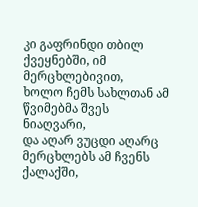კი გაფრინდი თბილ ქვეყნებში, იმ მერცხლებივით,
ხოლო ჩემს სახლთან ამ წვიმებმა შვეს ნიაღვარი,
და აღარ ვუცდი აღარც მერცხლებს ამ ჩვენს ქალაქში,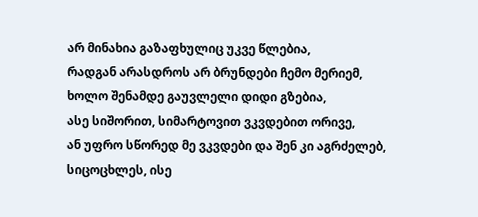არ მინახია გაზაფხულიც უკვე წლებია,
რადგან არასდროს არ ბრუნდები ჩემო მერიემ,
ხოლო შენამდე გაუვლელი დიდი გზებია,
ასე სიშორით, სიმარტოვით ვკვდებით ორივე,
ან უფრო სწორედ მე ვკვდები და შენ კი აგრძელებ,
სიცოცხლეს, ისე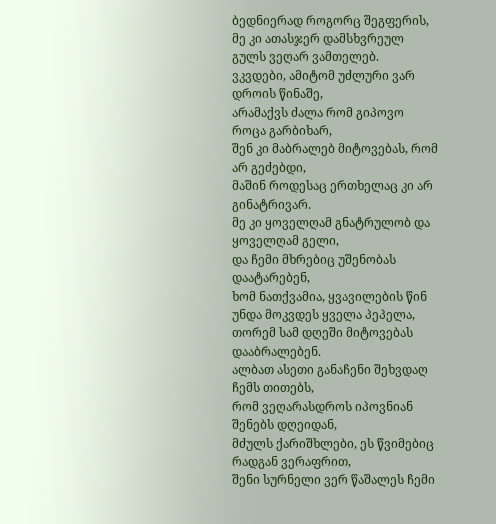ბედნიერად როგორც შეგფერის,
მე კი ათასჯერ დამსხვრეულ გულს ვეღარ ვამთელებ.
ვკვდები, ამიტომ უძლური ვარ დროის წინაშე,
არამაქვს ძალა რომ გიპოვო როცა გარბიხარ,
შენ კი მაბრალებ მიტოვებას, რომ არ გეძებდი,
მაშინ როდესაც ერთხელაც კი არ გინატრივარ.
მე კი ყოველღამ გნატრულობ და ყოველღამ გელი,
და ჩემი მხრებიც უშენობას დაატარებენ,
ხომ ნათქვამია, ყვავილების წინ უნდა მოკვდეს ყველა პეპელა,
თორემ სამ დღეში მიტოვებას დააბრალებენ.
ალბათ ასეთი განაჩენი შეხვდაღ ჩემს თითებს,
რომ ვეღარასდროს იპოვნიან შენებს დღეიდან,
მძულს ქარიშხლები, ეს წვიმებიც რადგან ვერაფრით,
შენი სურნელი ვერ წაშალეს ჩემი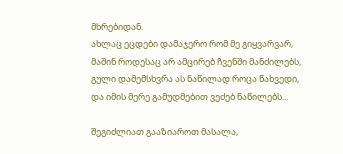მხრებიდან.
ახლაც ეცდები დამაჯერო რომ მე გიყვარვარ,
მაშინ როდესაც არ ამცირებ ჩვენში მანძილებს,
გული დამემსხვრა ას ნაწილად როცა წახვედი,
და იმის მერე გამუდმებით ვეძებ ნაწილებს...

შეგიძლიათ გააზიაროთ მასალა,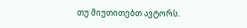თუ მიუთითებთ ავტორს.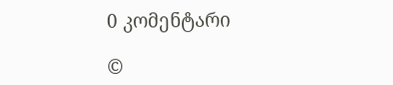0 კომენტარი

©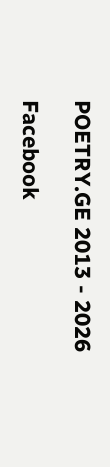POETRY.GE 2013 - 2026

Facebook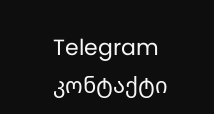Telegram კონტაქტი